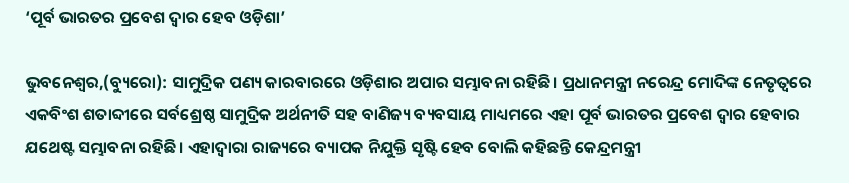‘ପୂର୍ବ ଭାରତର ପ୍ରବେଶ ଦ୍ୱାର ହେବ ଓଡ଼ିଶା’

ଭୁବନେଶ୍ୱର,(ବ୍ୟୁରୋ): ସାମୁଦ୍ରିକ ପଣ୍ୟ କାରବାରରେ ଓଡ଼ିଶାର ଅପାର ସମ୍ଭାବନା ରହିଛି। ପ୍ରଧାନମନ୍ତ୍ରୀ ନରେନ୍ଦ୍ର ମୋଦିଙ୍କ ନେତୃତ୍ୱରେ ଏକବିଂଶ ଶତାବ୍ଦୀରେ ସର୍ବଶ୍ରେଷ୍ଠ ସାମୁଦ୍ରିକ ଅର୍ଥନୀତି ସହ ବାଣିଜ୍ୟ ବ୍ୟବସାୟ ମାଧ୍ୟମରେ ଏହା ପୂର୍ବ ଭାରତର ପ୍ରବେଶ ଦ୍ୱାର ହେବାର ଯଥେଷ୍ଟ ସମ୍ଭାବନା ରହିଛି। ଏହାଦ୍ୱାରା ରାଜ୍ୟରେ ବ୍ୟାପକ ନିଯୁକ୍ତି ସୃଷ୍ଟି ହେବ ବୋଲି କହିଛନ୍ତି କେନ୍ଦ୍ରମନ୍ତ୍ରୀ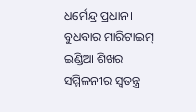ଧର୍ମେନ୍ଦ୍ର ପ୍ରଧାନ। ବୁଧବାର ମାରିଟାଇମ୍‌ ଇଣ୍ଡିଆ ଶିଖର ସମ୍ମିଳନୀର ସ୍ବତନ୍ତ୍ର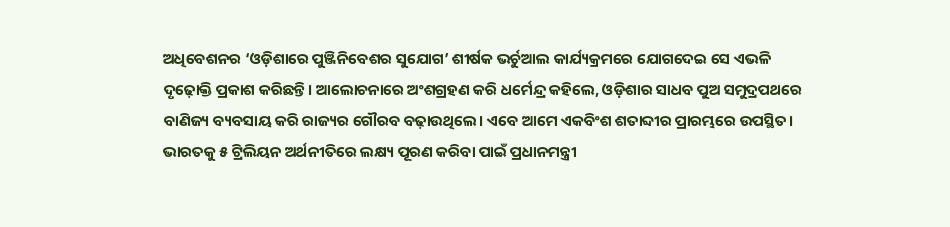ଅଧିବେଶନର ‘ଓଡ଼ିଶାରେ ପୁଞ୍ଜିନିବେଶର ସୁଯୋଗ’ ଶୀର୍ଷକ ଭର୍ଚୁଆଲ କାର୍ଯ୍ୟକ୍ରମରେ ଯୋଗଦେଇ ସେ ଏଭଳି ଦୃଢ଼ୋକ୍ତି ପ୍ରକାଶ କରିଛନ୍ତି। ଆଲୋଚନାରେ ଅଂଶଗ୍ରହଣ କରି ଧର୍ମେନ୍ଦ୍ର କହିଲେ, ଓଡ଼ିଶାର ସାଧବ ପୁଅ ସମୁଦ୍ରପଥରେ ବାଣିଜ୍ୟ ବ୍ୟବସାୟ କରି ରାଜ୍ୟର ଗୌରବ ବଢ଼ାଉଥିଲେ। ଏବେ ଆମେ ଏକବିଂଶ ଶତାବ୍ଦୀର ପ୍ରାରମ୍ଭରେ ଉପସ୍ଥିତ। ଭାରତକୁ ୫ ଟ୍ରିଲିୟନ ଅର୍ଥନୀତିରେ ଲକ୍ଷ୍ୟ ପୂରଣ କରିବା ପାଇଁ ପ୍ରଧାନମନ୍ତ୍ରୀ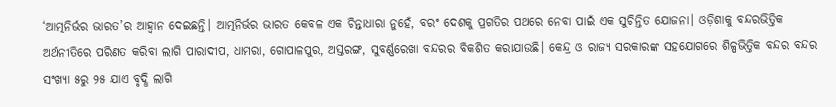‘ଆତ୍ମନିର୍ଭର ଭାରତ’ର ଆହ୍ବାନ ଦେଇଛନ୍ତି। ଆତ୍ମନିର୍ଭର ଭାରତ କେବଳ ଏକ ଚିନ୍ତାଧାରା ନୁହେଁ, ବରଂ ଦେଶକୁ ପ୍ରଗତିର ପଥରେ ନେବା ପାଇଁ ଏକ ସୁଚିନ୍ତିତ ଯୋଜନା। ଓଡ଼ିଶାକୁ ବନ୍ଦରଭିତ୍ତିକ ଅର୍ଥନୀତିରେ ପରିଣତ କରିବା ଲାଗି ପାରାଦୀପ, ଧାମରା, ଗୋପାଳପୁର, ଅସ୍ତରଙ୍ଗ, ସୁବର୍ଣ୍ଣରେଖା ବନ୍ଦରର ବିକଶିତ କରାଯାଉଛି। କେନ୍ଦ୍ର ଓ ରାଜ୍ୟ ସରକାରଙ୍କ ସହଯୋଗରେ ଶିଳ୍ପଭିତ୍ତିକ ବନ୍ଦର ବନ୍ଦର ସଂଖ୍ୟା ୫ରୁ ୨୫ ଯାଏ ବୃଦ୍ଧି ଲାଗି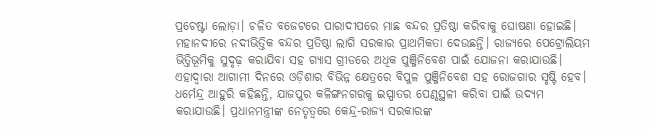ପ୍ରଚେଷ୍ଟା ଲୋଡ଼ା। ଚଳିତ ବଜେଟରେ ପାରାଦୀପରେ ମାଛ ବନ୍ଦର ପ୍ରତିଷ୍ଠା କରିବାକୁ ଘୋଷଣା ହୋଇଛି। ମହାନଦୀରେ ନଦୀଭିତ୍ତିକ ବନ୍ଦର ପ୍ରତିଷ୍ଠା ଲାଗି ସରକାର ପ୍ରାଥମିକତା ଦେଉଛନ୍ତି। ରାଜ୍ୟରେ ପେଟ୍ରୋଲିୟମ ଭିତ୍ତିଭୂମିକୁ ସୁଦୃଢ଼ କରାଯିବା ସହ ଗ୍ୟାସ ଗ୍ରୀଡରେ ଅଧିକ ପୁଞ୍ଜିନିବେଶ ପାଇଁ ଯୋଜନା କରାଯାଉଛି। ଏହାଦ୍ୱାରା ଆଗାମୀ ଦିନରେ ଓଡ଼ିଶାର ବିଭିନ୍ନ କ୍ଷେତ୍ରରେ ବିପୁଳ ପୁଞ୍ଜିନିବେଶ ସହ ରୋଜଗାର ସୃଷ୍ଟି ହେବ।
ଧର୍ମେନ୍ଦ୍ର ଆହୁରି କହିଛନ୍ତି, ଯାଜପୁର କଳିଙ୍ଗନଗରକୁ ଇସ୍ପାତର ପେଣ୍ଠସ୍ଥଳୀ କରିବା ପାଇଁ ଉଦ୍ୟମ କରାଯାଉଛି। ପ୍ରଧାନମନ୍ତ୍ରୀଙ୍କ ନେତୃତ୍ୱରେ କେନ୍ଦ୍ର-ରାଜ୍ୟ ସରକାରଙ୍କ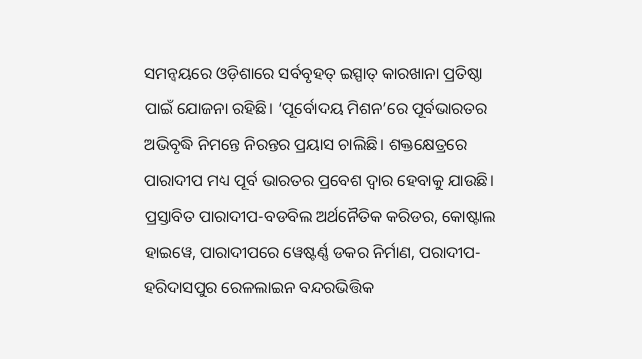ସମନ୍ବୟରେ ଓଡ଼ିଶାରେ ସର୍ବବୃହତ୍‌ ଇସ୍ପାତ୍‌ କାରଖାନା ପ୍ରତିଷ୍ଠା ପାଇଁ ଯୋଜନା ରହିଛି। ‘ପୂର୍ବୋଦୟ ମିଶନ’ରେ ପୂର୍ବଭାରତର ଅଭିବୃଦ୍ଧି ନିମନ୍ତେ ନିରନ୍ତର ପ୍ରୟାସ ଚାଲିଛି। ଶକ୍ତକ୍ଷେତ୍ରରେ ପାରାଦୀପ ମଧ୍ୟ ପୂର୍ବ ଭାରତର ପ୍ରବେଶ ଦ୍ୱାର ହେବାକୁ ଯାଉଛି। ପ୍ରସ୍ତାବିତ ପାରାଦୀପ-ବଡବିଲ ଅର୍ଥନୈତିକ କରିଡର, କୋଷ୍ଟାଲ ହାଇୱେ, ପାରାଦୀପରେ ୱେଷ୍ଟର୍ଣ୍ଣ ଡକର ନିର୍ମାଣ, ପରାଦୀପ-ହରିଦାସପୁର ରେଳଲାଇନ ବନ୍ଦରଭିତ୍ତିକ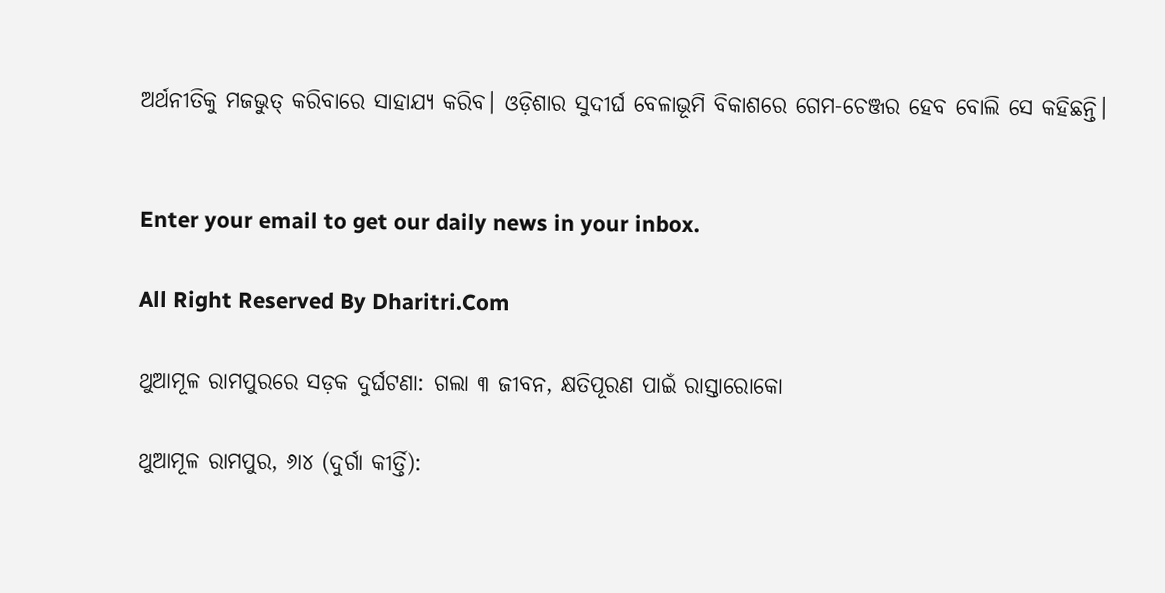ଅର୍ଥନୀତିକୁ ମଜଭୁତ୍‌ କରିବାରେ ସାହାଯ୍ୟ କରିବ। ଓଡ଼ିଶାର ସୁଦୀର୍ଘ ବେଳାଭୂମି ବିକାଶରେ ଗେମ-ଚେଞ୍ଜର ହେବ ବୋଲି ସେ କହିଛନ୍ତି।


Enter your email to get our daily news in your inbox.

All Right Reserved By Dharitri.Com

ଥୁଆମୂଳ ରାମପୁରରେ ସଡ଼କ ଦୁର୍ଘଟଣା: ଗଲା ୩ ଜୀବନ, କ୍ଷତିପୂରଣ ପାଇଁ ରାସ୍ତାରୋକୋ

ଥୁଆମୂଳ ରାମପୁର, ୬ା୪ (ଦୁର୍ଗା କୀର୍ତ୍ତି):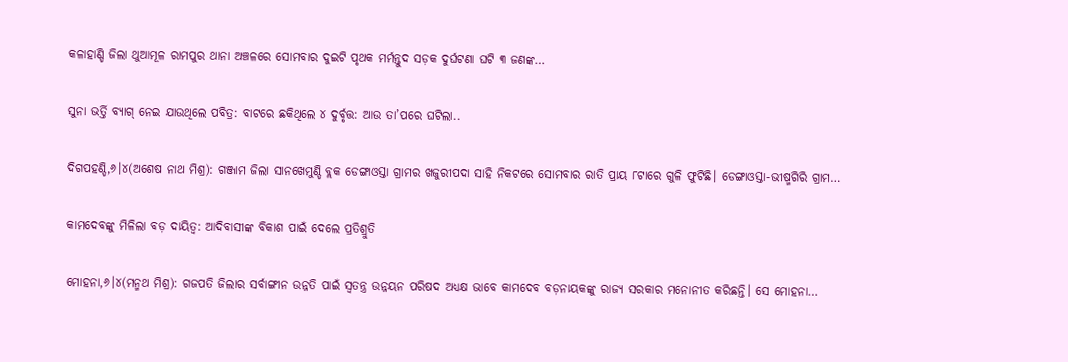କଳାହାଣ୍ଡି ଜିଲା ଥୁଆମୂଳ ରାମପୁର ଥାନା ଅଞ୍ଚଳରେ ସୋମବାର ଦୁଇଟି ପୃଥକ ମର୍ମନ୍ତୁଦ ସଡ଼କ ଦୁର୍ଘଟଣା ଘଟି ୩ ଜଣଙ୍କ…

ସୁନା ଭର୍ତ୍ତି ବ୍ୟାଗ୍‌ ନେଇ ଯାଉଥିଲେ ପବିତ୍ର: ବାଟରେ ଛକିଥିଲେ ୪ ଦୁର୍ବୃତ୍ତ: ଆଉ ତା’ପରେ ଘଟିଲା..

ଦିଗପହଣ୍ଡି,୬।୪(ଅଶେଷ ନାଥ ମିଶ୍ର): ଗଞ୍ଜାମ ଜିଲା ସାନଖେମୁଣ୍ଡି ବ୍ଲକ ଡେଙ୍ଗାଓସ୍ତା ଗ୍ରାମର ଖଜୁରୀପଦା ସାହି ନିକଟରେ ସୋମବାର ରାତି ପ୍ରାୟ ୮ଟାରେ ଗୁଳି ଫୁଟିଛି। ଡେଙ୍ଗାଓସ୍ତା-ଭୀଷ୍ମଗିରି ଗ୍ରାମ…

କାମଦେବଙ୍କୁ ମିଳିଲା ବଡ଼ ଦାୟିତ୍ୱ: ଆଦିବାସୀଙ୍କ ବିକାଶ ପାଇଁ ଦେଲେ ପ୍ରତିଶ୍ରୁତି

ମୋହନା,୬।୪(ମନ୍ମଥ ମିଶ୍ର): ଗଜପତି ଜିଲାର ସର୍ବାଙ୍ଗୀନ ଉନ୍ନତି ପାଇଁ ସ୍ବତନ୍ତ୍ର ଉନ୍ନୟନ ପରିଷଦ ଅଧ୍ୟକ୍ଷ ଭାବେ କାମଦେବ ବଡ଼ନାୟକଙ୍କୁ ରାଜ୍ୟ ସରକାର ମନୋନୀତ କରିଛନ୍ତି। ସେ ମୋହନା…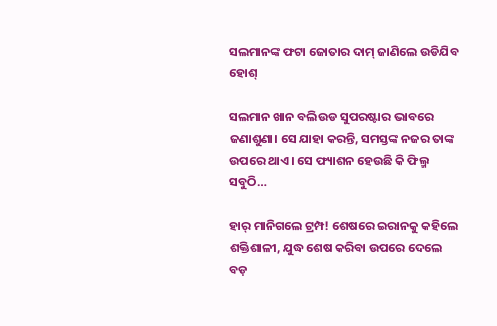ସଲମାନଙ୍କ ଫଟା ଜୋତାର ଦାମ୍‌ ଜାଣିଲେ ଉଡିଯିବ ହୋଶ୍‌

ସଲମାନ ଖାନ ବଲିଉଡ ସୁପରଷ୍ଟାର ଭାବରେ ଜଣାଶୁଣା। ସେ ଯାହା କରନ୍ତି, ସମସ୍ତଙ୍କ ନଜର ତାଙ୍କ ଉପରେ ଥାଏ। ସେ ଫ୍ୟାଶନ ହେଉଛି କି ଫିଲ୍ମ ସବୁଠି…

ହାର୍‌ ମାନିଗଲେ ଟ୍ରମ୍ପ! ଶେଷରେ ଇରାନକୁ କହିଲେ ଶକ୍ତିଶାଳୀ, ଯୁଦ୍ଧ ଶେଷ କରିବା ଉପରେ ଦେଲେ ବଡ଼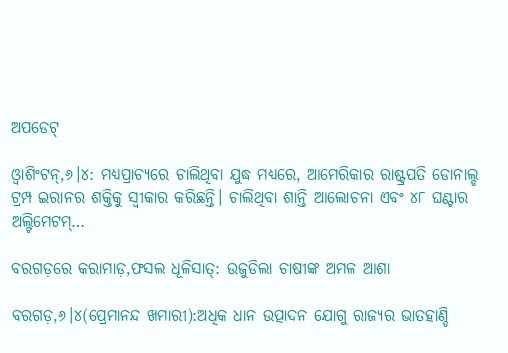ଅପଡେଟ୍‌

ଓ୍ବାଶିଂଟନ୍‌,୬।୪: ମଧ୍ୟପ୍ରାଚ୍ୟରେ ଚାଲିଥିବା ଯୁଦ୍ଧ ମଧ୍ୟରେ, ଆମେରିକାର ରାଷ୍ଟ୍ରପତି ଡୋନାଲ୍ଡ ଟ୍ରମ୍ପ ଇରାନର ଶକ୍ତିକୁ ସ୍ବୀକାର କରିଛନ୍ତି। ଚାଲିଥିବା ଶାନ୍ତି ଆଲୋଚନା ଏବଂ ୪୮ ଘଣ୍ଟାର ଅଲ୍ଟିମେଟମ୍‌…

ବରଗଡ଼ରେ କରାମାଡ଼,ଫସଲ ଧୂଳିସାତ୍‌: ଉଜୁଡିଲା ଚାଷୀଙ୍କ ଅମଳ ଆଶା

ବରଗଡ଼,୬।୪(ପ୍ରେମାନନ୍ଦ ଖମାରୀ):ଅଧିକ ଧାନ ଉତ୍ପାଦନ ଯୋଗୁ ରାଜ୍ୟର ଭାତହାଣ୍ଡି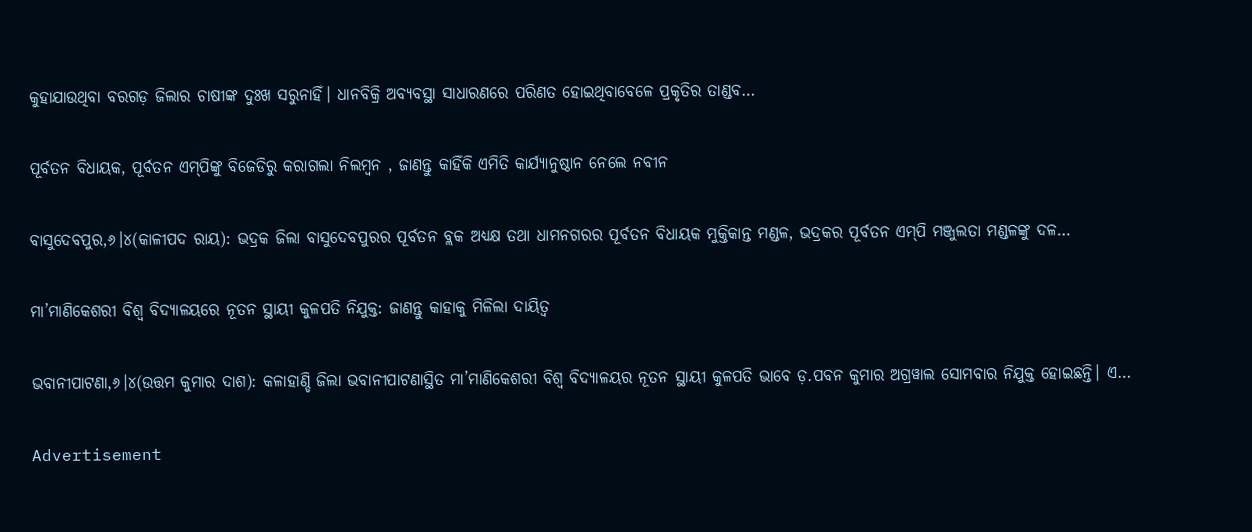କୁହାଯାଉଥିବା ବରଗଡ଼ ଜିଲାର ଚାଷୀଙ୍କ ଦୁଃଖ ସରୁନାହିଁ। ଧାନବିକ୍ରି ଅବ୍ୟବସ୍ଥା ସାଧାରଣରେ ପରିଣତ ହୋଇଥିବାବେଳେ ପ୍ରକୃତିର ତାଣ୍ଡବ…

ପୂର୍ବତନ ବିଧାୟକ, ପୂର୍ବତନ ଏମ୍‌ପିଙ୍କୁ ବିଜେଡିରୁ କରାଗଲା ନିଲମ୍ବନ , ଜାଣନ୍ତୁ କାହିଁକି ଏମିତି କାର୍ଯ୍ୟାନୁଷ୍ଠାନ ନେଲେ ନବୀନ

ବାସୁଦେବପୁର,୬।୪(କାଳୀପଦ ରାୟ): ଭଦ୍ରକ ଜିଲା ବାସୁଦେବପୁରର ପୂର୍ବତନ ବ୍ଲକ ଅଧ୍ୟକ୍ଷ ତଥା ଧାମନଗରର ପୂର୍ବତନ ବିଧାୟକ ମୁକ୍ତିକାନ୍ତ ମଣ୍ଡଳ, ଭଦ୍ରକର ପୂର୍ବତନ ଏମ୍‌ପି ମଞ୍ଜୁଲତା ମଣ୍ଡଳଙ୍କୁ ଦଳ…

ମା’ମାଣିକେଶରୀ ବିଶ୍ୱ ବିଦ୍ୟାଳୟରେ ନୂତନ ସ୍ଥାୟୀ କୁଳପତି ନିଯୁକ୍ତ: ଜାଣନ୍ତୁ କାହାକୁ ମିଳିଲା ଦାୟିତ୍ୱ

ଭବାନୀପାଟଣା,୬।୪(ଉତ୍ତମ କୁମାର ଦାଶ): କଳାହାଣ୍ଡି ଜିଲା ଭବାନୀପାଟଣାସ୍ଥିତ ମା’ମାଣିକେଶରୀ ବିଶ୍ୱ ବିଦ୍ୟାଳୟର ନୂତନ ସ୍ଥାୟୀ କୁଳପତି ଭାବେ ଡ଼.ପବନ କୁମାର ଅଗ୍ରୱାଲ ସୋମବାର ନିଯୁକ୍ତ ହୋଇଛନ୍ତି। ଏ…

Advertisement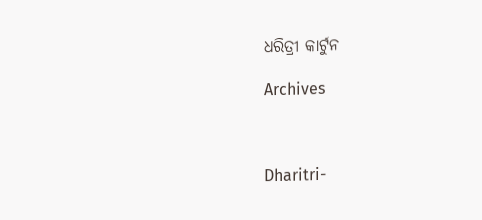ଧରିତ୍ରୀ କାର୍ଟୁନ

Archives



Dharitri-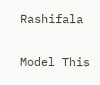Rashifala

Model This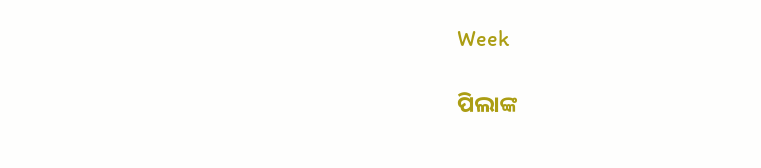Week

ପିଲାଙ୍କ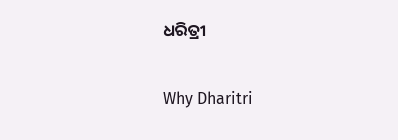ଧରିତ୍ରୀ

Why Dharitri